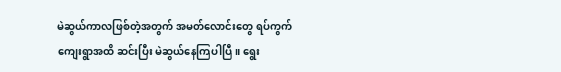မဲဆွယ်ကာလဖြစ်တဲ့အတွက် အမတ်လောင်းတွေ ရပ်ကွက် ကျေးရွာအထိ ဆင်းပြီး မဲဆွယ်နေကြပါပြီ။ ရွေး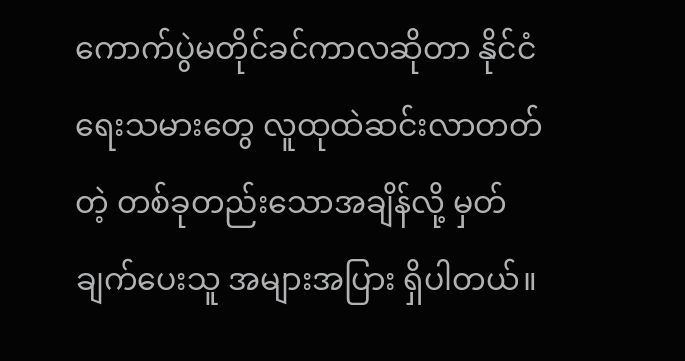ကောက်ပွဲမတိုင်ခင်ကာလဆိုတာ နိုင်ငံရေးသမားတွေ လူထုထဲဆင်းလာတတ်တဲ့ တစ်ခုတည်းသောအချိန်လို့ မှတ်ချက်ပေးသူ အများအပြား ရှိပါတယ်။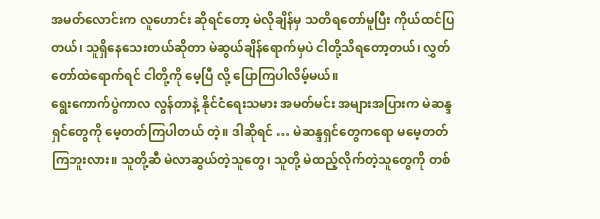အမတ်လောင်းက လူဟောင်း ဆိုရင်တော့ မဲလိုချိန်မှ သတိရတော်မူပြီး ကိုယ်ထင်ပြတယ်၊ သူရှိနေသေးတယ်ဆိုတာ မဲဆွယ်ချိန်ရောက်မှပဲ ငါတို့သိရတော့တယ်၊ လွှတ်တော်ထဲရောက်ရင် ငါတို့ကို မေ့ပြီ လို့ ပြောကြပါလိမ့်မယ်။
ရွေးကောက်ပွဲကာလ လွန်တာနဲ့ နိုင်ငံရေးသမား အမတ်မင်း အများအပြားက မဲဆန္ဒရှင်တွေကို မေ့တတ်ကြပါတယ် တဲ့။ ဒါဆိုရင် … မဲဆန္ဒရှင်တွေကရော မမေ့တတ်ကြဘူးလား။ သူတို့ဆီ မဲလာဆွယ်တဲ့သူတွေ၊ သူတို့ မဲထည့်လိုက်တဲ့သူတွေကို တစ်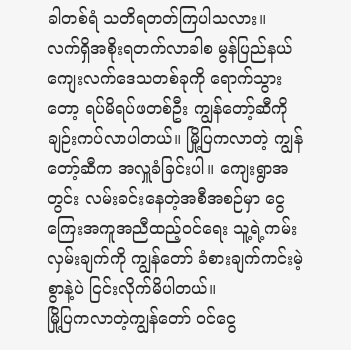ခါတစ်ရံ သတိရတတ်ကြပါသလား။
လက်ရှိအစိုးရတက်လာခါစ မွန်ပြည်နယ်ကျေးလက်ဒေသတစ်ခုကို ရောက်သွားတော့ ရပ်မိရပ်ဖတစ်ဦး ကျွန်တော့်ဆီကို ချဉ်းကပ်လာပါတယ်။ မြို့ပြကလာတဲ့ ကျွန်တော့်ဆီက အလှူခံခြင်းပါ။ ကျေးရွာအတွင်း လမ်းခင်းနေတဲ့အစီအစဉ်မှာ ငွေကြေးအကူအညီထည့်ဝင်ရေး သူ့ရဲ့ကမ်းလှမ်းချက်ကို ကျွန်တော် ခံစားချက်ကင်းမဲ့စွာနဲ့ပဲ ငြင်းလိုက်မိပါတယ်။
မြို့ပြကလာတဲ့ကျွန်တော် ဝင်ငွေ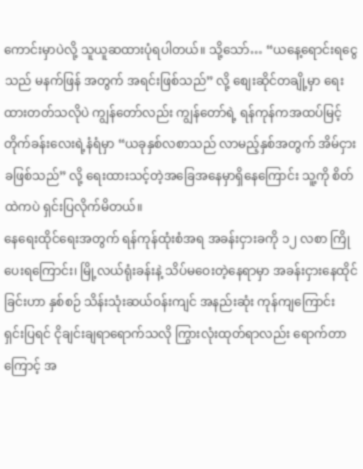ကောင်းမှာပဲလို့ သူယူဆထားပုံရပါတယ်။ သို့သော်… “ယနေ့ရောင်းရငွေသည် မနက်ဖြန် အတွက် အရင်းဖြစ်သည်” လို့ စျေးဆိုင်တချို့မှာ ရေးထားတတ်သလိုပဲ ကျွန်တော်လည်း ကျွန်တော်ရဲ့ ရန်ကုန်ကအထပ်မြင့်တိုက်ခန်းလေးရဲ့နံရံမှာ “ယခုနှစ်လစာသည် လာမည့်နှစ်အတွက် အိမ်ငှားခဖြစ်သည်” လို့ ရေးထားသင့်တဲ့အခြေအနေမှာရှိနေကြောင်း သူ့ကို စိတ်ထဲကပဲ ရှင်းပြလိုက်မိတယ်။
နေရေးထိုင်ရေးအတွက် ရန်ကုန်ထုံးစံအရ အခန်းငှားခကို ၁၂ လစာ ကြိုပေးရကြောင်း၊ မြို့လယ်ရုံးခန်းနဲ့ သိပ်မဝေးတဲ့နေရာမှာ အခန်းငှားနေထိုင်ခြင်းဟာ နှစ်စဉ် သိန်းသုံးဆယ်ဝန်းကျင် အနည်းဆုံး ကုန်ကျကြောင်း ရှင်းပြရင် ငိုချင်းချရာရောက်သလို ကြွားလုံးထုတ်ရာလည်း ရောက်တာကြောင့် အ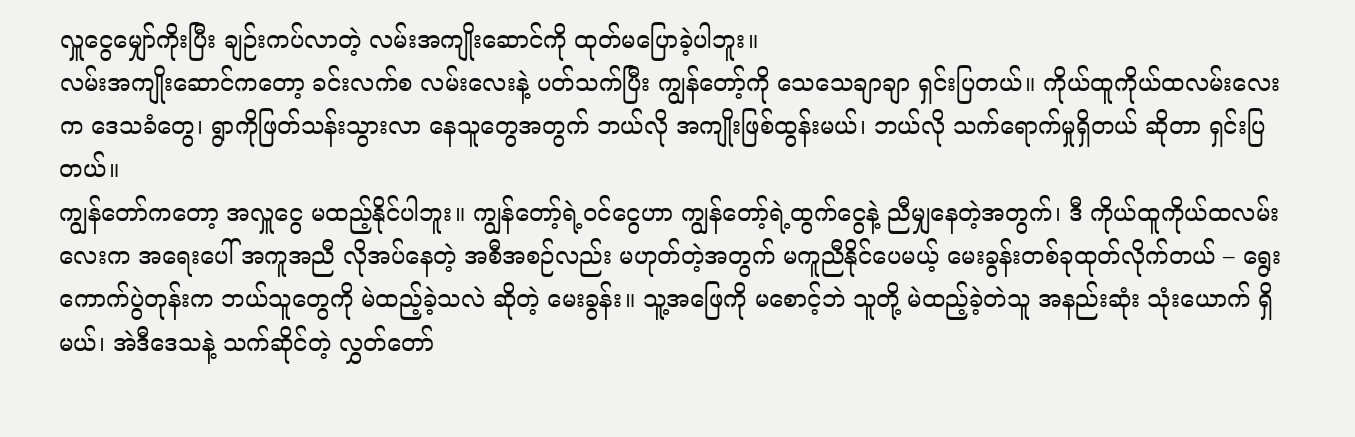လှူငွေမျှော်ကိုးပြီး ချဉ်းကပ်လာတဲ့ လမ်းအကျိုးဆောင်ကို ထုတ်မပြောခဲ့ပါဘူး။
လမ်းအကျိုးဆောင်ကတော့ ခင်းလက်စ လမ်းလေးနဲ့ ပတ်သက်ပြီး ကျွန်တော့်ကို သေသေချာချာ ရှင်းပြတယ်။ ကိုယ်ထူကိုယ်ထလမ်းလေးက ဒေသခံတွေ၊ ရွာကိုဖြတ်သန်းသွားလာ နေသူတွေအတွက် ဘယ်လို အကျိုးဖြစ်ထွန်းမယ်၊ ဘယ်လို သက်ရောက်မှုရှိတယ် ဆိုတာ ရှင်းပြတယ်။
ကျွန်တော်ကတော့ အလှူငွေ မထည့်နိုင်ပါဘူး။ ကျွန်တော့်ရဲ့ဝင်ငွေဟာ ကျွန်တော့်ရဲ့ထွက်ငွေနဲ့ ညီမျှနေတဲ့အတွက်၊ ဒီ ကိုယ်ထူကိုယ်ထလမ်းလေးက အရေးပေါ် အကူအညီ လိုအပ်နေတဲ့ အစီအစဉ်လည်း မဟုတ်တဲ့အတွက် မကူညီနိုင်ပေမယ့် မေးခွန်းတစ်ခုထုတ်လိုက်တယ် – ရွေးကောက်ပွဲတုန်းက ဘယ်သူတွေကို မဲထည့်ခဲ့သလဲ ဆိုတဲ့ မေးခွန်း။ သူ့အဖြေကို မစောင့်ဘဲ သူတို့ မဲထည့်ခဲ့တဲသူ အနည်းဆုံး သုံးယောက် ရှိမယ်၊ အဲဒီဒေသနဲ့ သက်ဆိုင်တဲ့ လွှတ်တော်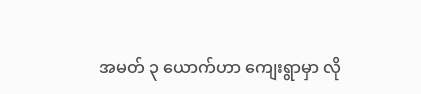အမတ် ၃ ယောက်ဟာ ကျေးရွာမှာ လို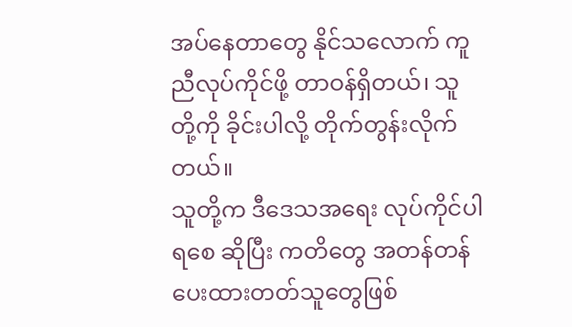အပ်နေတာတွေ နိုင်သလောက် ကူညီလုပ်ကိုင်ဖို့ တာဝန်ရှိတယ်၊ သူတို့ကို ခိုင်းပါလို့ တိုက်တွန်းလိုက်တယ်။
သူတို့က ဒီဒေသအရေး လုပ်ကိုင်ပါရစေ ဆိုပြီး ကတိတွေ အတန်တန်ပေးထားတတ်သူတွေဖြစ်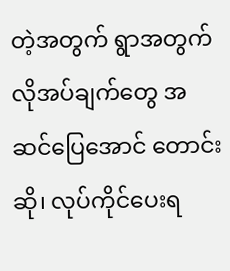တဲ့အတွက် ရွာအတွက် လိုအပ်ချက်တွေ အဆင်ပြေအောင် တောင်းဆို၊ လုပ်ကိုင်ပေးရ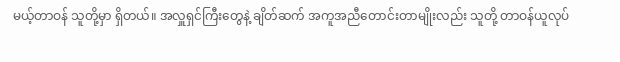မယ့်တာဝန် သူတို့မှာ ရှိတယ်။ အလှူရှင်ကြီးတွေနဲ့ ချိတ်ဆက် အကူအညီတောင်းတာမျိုးလည်း သူတို့ တာဝန်ယူလုပ်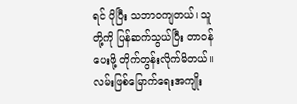ရင် ပိုပြီး သဘာဝကျတယ်၊ သူတို့ကို ပြန်ဆက်သွယ်ပြီး တာဝန်ပေးဖို့ တိုက်တွန်းလိုက်မိတယ်။
လမ်းဖြစ်မြောက်ရေးအကျိုး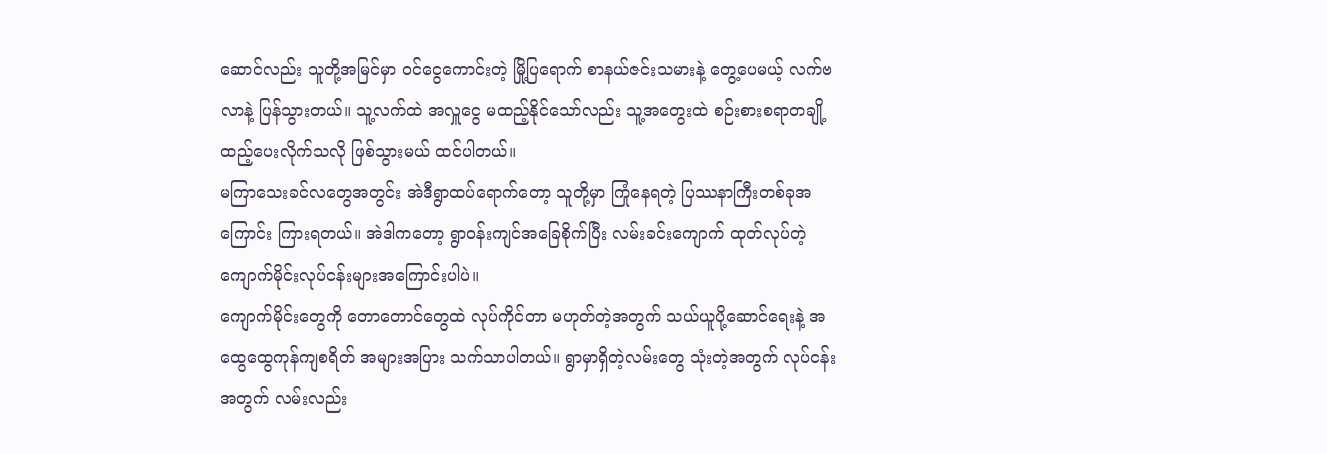ဆောင်လည်း သူတို့အမြင်မှာ ဝင်ငွေကောင်းတဲ့ မြို့ပြရောက် စာနယ်ဇင်းသမားနဲ့ တွေ့ပေမယ့် လက်ဗလာနဲ့ ပြန်သွားတယ်။ သူ့လက်ထဲ အလှူငွေ မထည့်နိုင်သော်လည်း သူ့အတွေးထဲ စဉ်းစားစရာတချို့ ထည့်ပေးလိုက်သလို ဖြစ်သွားမယ် ထင်ပါတယ်။
မကြာသေးခင်လတွေအတွင်း အဲဒီရွာထပ်ရောက်တော့ သူတို့မှာ ကြုံနေရတဲ့ ပြဿနာကြီးတစ်ခုအကြောင်း ကြားရတယ်။ အဲဒါကတော့ ရွာဝန်းကျင်အခြေစိုက်ပြီး လမ်းခင်းကျောက် ထုတ်လုပ်တဲ့ ကျောက်မိုင်းလုပ်ငန်းများအကြောင်းပါပဲ။
ကျောက်မိုင်းတွေကို တောတောင်တွေထဲ လုပ်ကိုင်တာ မဟုတ်တဲ့အတွက် သယ်ယူပို့ဆောင်ရေးနဲ့ အထွေထွေကုန်ကျစရိတ် အများအပြား သက်သာပါတယ်။ ရွာမှာရှိတဲ့လမ်းတွေ သုံးတဲ့အတွက် လုပ်ငန်းအတွက် လမ်းလည်း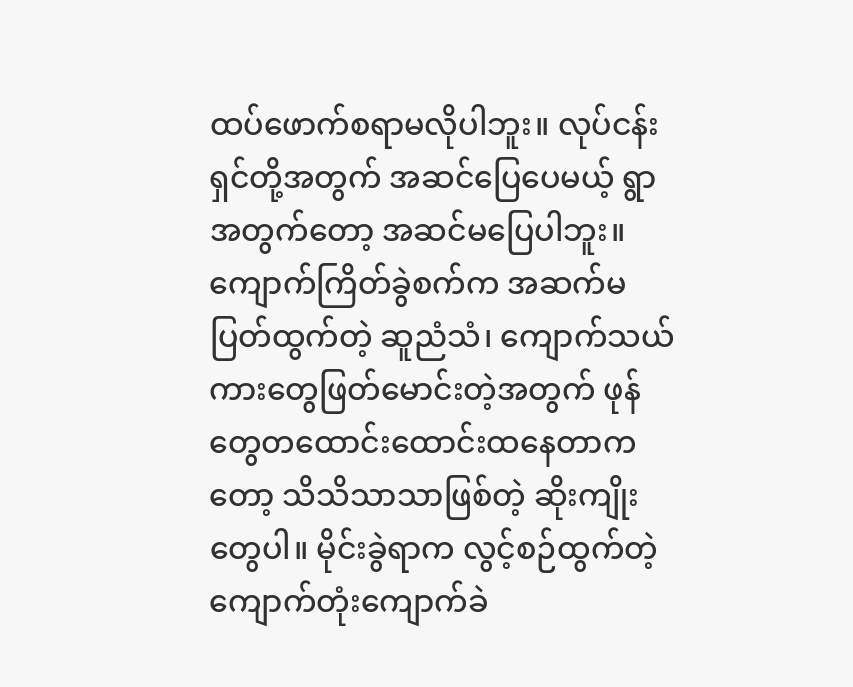ထပ်ဖောက်စရာမလိုပါဘူး။ လုပ်ငန်းရှင်တို့အတွက် အဆင်ပြေပေမယ့် ရွာအတွက်တော့ အဆင်မပြေပါဘူး။ ကျောက်ကြိတ်ခွဲစက်က အဆက်မပြတ်ထွက်တဲ့ ဆူညံသံ၊ ကျောက်သယ်ကားတွေဖြတ်မောင်းတဲ့အတွက် ဖုန်တွေတထောင်းထောင်းထနေတာကတော့ သိသိသာသာဖြစ်တဲ့ ဆိုးကျိုးတွေပါ။ မိုင်းခွဲရာက လွင့်စဉ်ထွက်တဲ့ကျောက်တုံးကျောက်ခဲ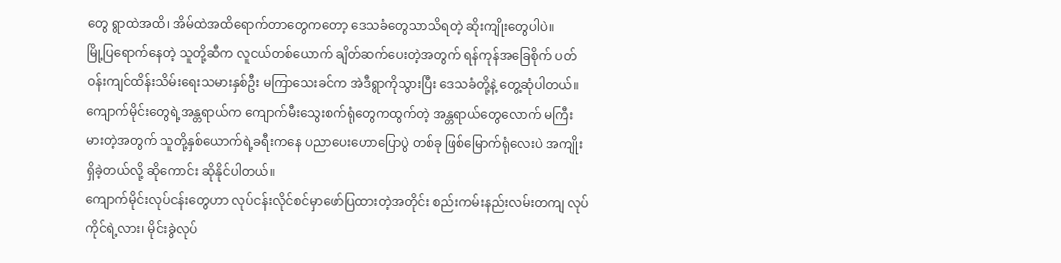တွေ ရွာထဲအထိ၊ အိမ်ထဲအထိရောက်တာတွေကတော့ ဒေသခံတွေသာသိရတဲ့ ဆိုးကျိုးတွေပါပဲ။
မြို့ပြရောက်နေတဲ့ သူတို့ဆီက လူငယ်တစ်ယောက် ချိတ်ဆက်ပေးတဲ့အတွက် ရန်ကုန်အခြေစိုက် ပတ်ဝန်းကျင်ထိန်းသိမ်းရေးသမားနှစ်ဦး မကြာသေးခင်က အဲဒီရွာကိုသွားပြီး ဒေသခံတို့နဲ့ တွေ့ဆုံပါတယ်။ ကျောက်မိုင်းတွေရဲ့အန္တရာယ်က ကျောက်မီးသွေးစက်ရုံတွေကထွက်တဲ့ အန္တရာယ်တွေလောက် မကြီးမားတဲ့အတွက် သူတို့နှစ်ယောက်ရဲ့ခရီးကနေ ပညာပေးဟောပြောပွဲ တစ်ခု ဖြစ်မြောက်ရုံလေးပဲ အကျိုးရှိခဲ့တယ်လို့ ဆိုကောင်း ဆိုနိုင်ပါတယ်။
ကျောက်မိုင်းလုပ်ငန်းတွေဟာ လုပ်ငန်းလိုင်စင်မှာဖော်ပြထားတဲ့အတိုင်း စည်းကမ်းနည်းလမ်းတကျ လုပ်ကိုင်ရဲ့လား၊ မိုင်းခွဲလုပ်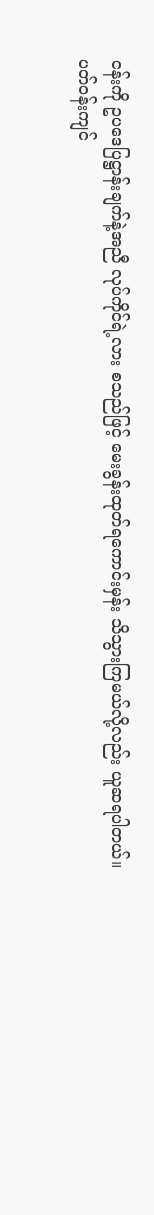ငန်းကို ဥပဒေပြဋ္ဌာန်းချက်နဲ့အညီ လုပ်ကိုင်ရဲ့လား စသည်ဖြင့် မေးခွန်းထုတ်ရကောင်းမှန်း သိသွားကြမယ်လို့လည်း ယူဆရပါတယ်။
ပတ်ဝန်းကျင်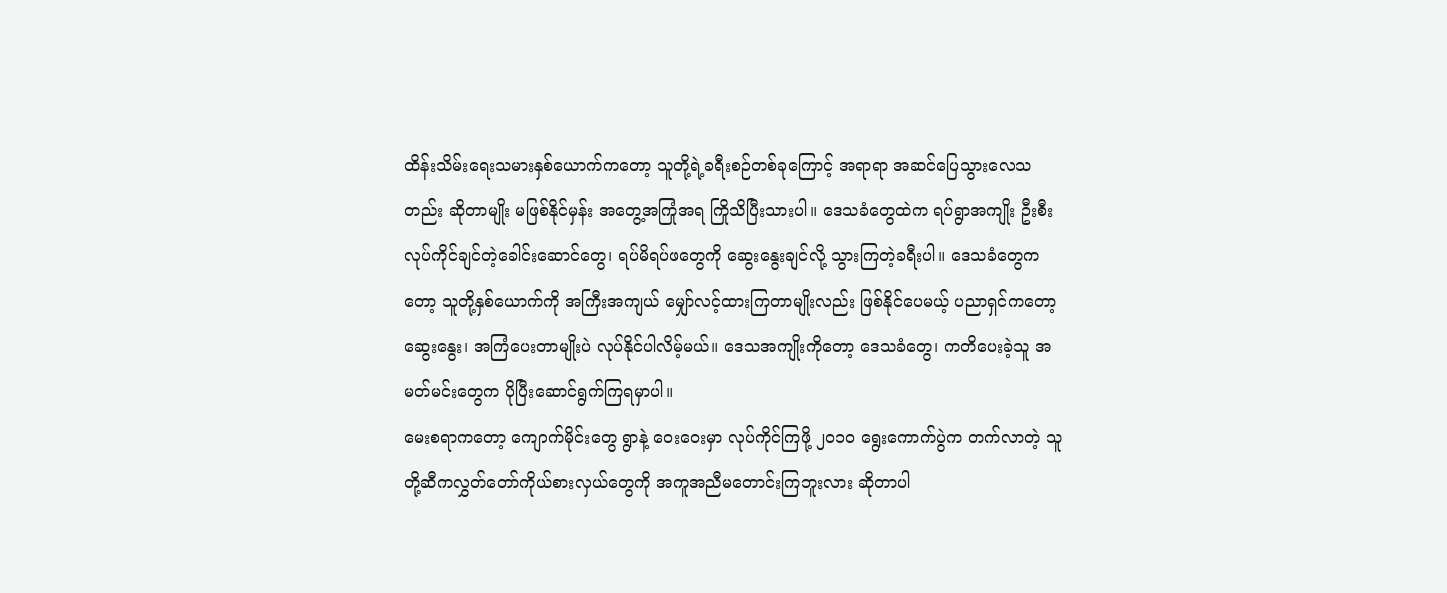ထိန်းသိမ်းရေးသမားနှစ်ယောက်ကတော့ သူတို့ရဲ့ခရီးစဉ်တစ်ခုကြောင့် အရာရာ အဆင်ပြေသွားလေသတည်း ဆိုတာမျိုး မဖြစ်နိုင်မှန်း အတွေ့အကြုံအရ ကြိုသိပြီးသားပါ။ ဒေသခံတွေထဲက ရပ်ရွာအကျိုး ဦးစီးလုပ်ကိုင်ချင်တဲ့ခေါင်းဆောင်တွေ၊ ရပ်မိရပ်ဖတွေကို ဆွေးနွေးချင်လို့ သွားကြတဲ့ခရီးပါ။ ဒေသခံတွေကတော့ သူတို့နှစ်ယောက်ကို အကြီးအကျယ် မျှော်လင့်ထားကြတာမျိုးလည်း ဖြစ်နိုင်ပေမယ့် ပညာရှင်ကတော့ ဆွေးနွေး၊ အကြံပေးတာမျိုးပဲ လုပ်နိုင်ပါလိမ့်မယ်။ ဒေသအကျိုးကိုတော့ ဒေသခံတွေ၊ ကတိပေးခဲ့သူ အမတ်မင်းတွေက ပိုပြီးဆောင်ရွက်ကြရမှာပါ။
မေးစရာကတော့ ကျောက်မိုင်းတွေ ရွာနဲ့ ဝေးဝေးမှာ လုပ်ကိုင်ကြဖို့ ၂ဝ၁ဝ ရွေးကောက်ပွဲက တက်လာတဲ့ သူတို့ဆီကလွှတ်တော်ကိုယ်စားလှယ်တွေကို အကူအညီမတောင်းကြဘူးလား ဆိုတာပါ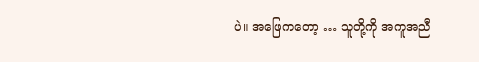ပဲ။ အဖြေကတော့ … သူတို့ကို အကူအညီ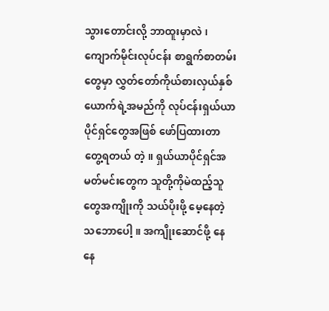သွားတောင်းလို့ ဘာထူးမှာလဲ၊ ကျောက်မိုင်းလုပ်ငန်း စာရွက်စာတမ်းတွေမှာ လွှတ်တော်ကိုယ်စားလှယ်နှစ်ယောက်ရဲ့အမည်ကို လုပ်ငန်းရှယ်ယာပိုင်ရှင်တွေအဖြစ် ဖော်ပြထားတာ တွေ့ရတယ် တဲ့။ ရှယ်ယာပိုင်ရှင်အမတ်မင်းတွေက သူတို့ကိုမဲထည့်သူတွေအကျိုးကို သယ်ပိုးဖို့ မေ့နေတဲ့သဘောပေါ့။ အကျိုးဆောင်ဖို့ နေနေ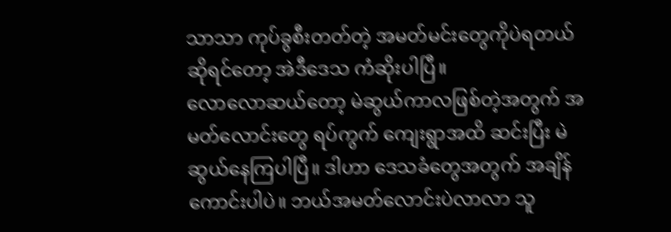သာသာ ကုပ်ခွစီးတတ်တဲ့ အမတ်မင်းတွေကိုပဲရတယ် ဆိုရင်တော့ အဲဒီဒေသ ကံဆိုးပါပြီ။
လောလောဆယ်တော့ မဲဆွယ်ကာလဖြစ်တဲ့အတွက် အမတ်လောင်းတွေ ရပ်ကွက် ကျေးရွာအထိ ဆင်းပြီး မဲဆွယ်နေကြပါပြီ။ ဒါဟာ ဒေသခံတွေအတွက် အချိန်ကောင်းပါပဲ။ ဘယ်အမတ်လောင်းပဲလာလာ သူ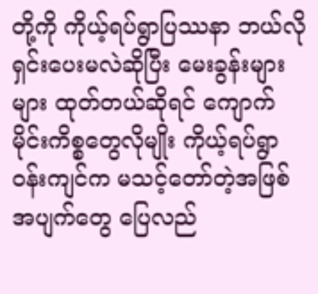တို့ကို ကိုယ့်ရပ်ရွာပြဿနာ ဘယ်လိုရှင်းပေးမလဲဆိုပြီး မေးခွန်းများများ ထုတ်တယ်ဆိုရင် ကျောက်မိုင်းကိစ္စတွေလိုမျိုး ကိုယ့်ရပ်ရွာဝန်းကျင်က မသင့်တော်တဲ့အဖြစ်အပျက်တွေ ပြေလည်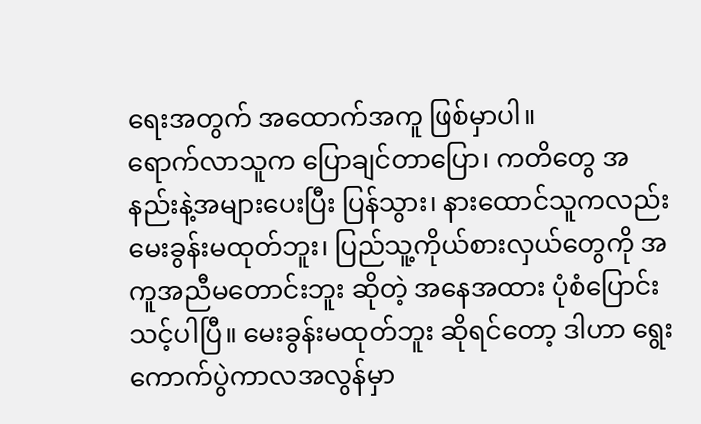ရေးအတွက် အထောက်အကူ ဖြစ်မှာပါ။
ရောက်လာသူက ပြောချင်တာပြော၊ ကတိတွေ အနည်းနဲ့အများပေးပြီး ပြန်သွား၊ နားထောင်သူကလည်း မေးခွန်းမထုတ်ဘူး၊ ပြည်သူ့ကိုယ်စားလှယ်တွေကို အကူအညီမတောင်းဘူး ဆိုတဲ့ အနေအထား ပုံစံပြောင်းသင့်ပါပြီ။ မေးခွန်းမထုတ်ဘူး ဆိုရင်တော့ ဒါဟာ ရွေးကောက်ပွဲကာလအလွန်မှာ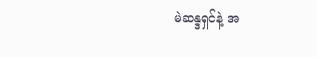မဲဆန္ဒရှင်နဲ့ အ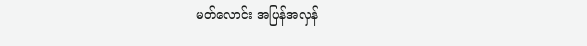မတ်လောင်း အပြန်အလှန်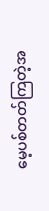မေ့ပစ်တတ်ကြတဲ့အ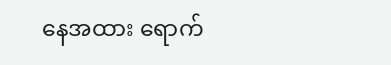နေအထား ရောက်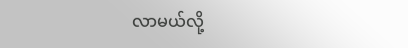လာမယ်လို့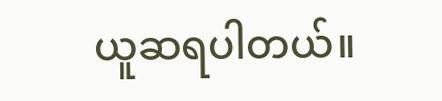ယူဆရပါတယ်။